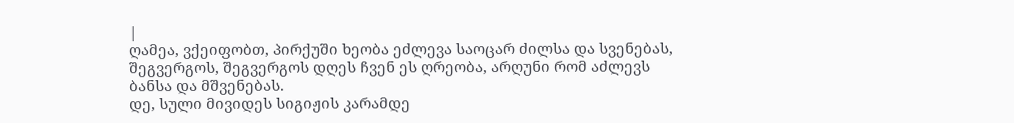|
ღამეა, ვქეიფობთ, პირქუში ხეობა ეძლევა საოცარ ძილსა და სვენებას, შეგვერგოს, შეგვერგოს დღეს ჩვენ ეს ღრეობა, არღუნი რომ აძლევს ბანსა და მშვენებას.
დე, სული მივიდეს სიგიჟის კარამდე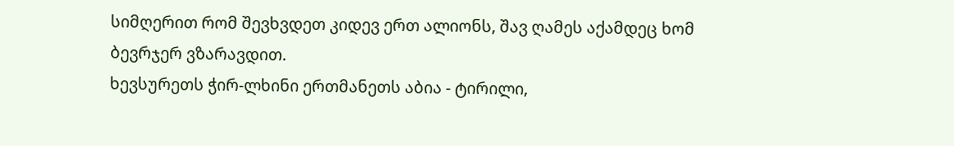სიმღერით რომ შევხვდეთ კიდევ ერთ ალიონს, შავ ღამეს აქამდეც ხომ ბევრჯერ ვზარავდით.
ხევსურეთს ჭირ-ლხინი ერთმანეთს აბია - ტირილი,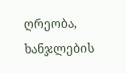ღრეობა, ხანჯლების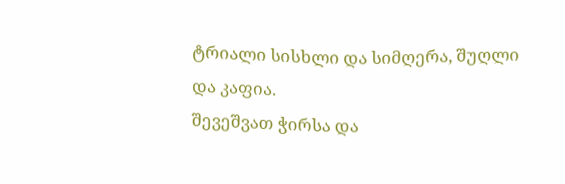ტრიალი სისხლი და სიმღერა, შუღლი და კაფია.
შევეშვათ ჭირსა და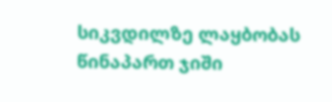სიკვდილზე ლაყბობას წინაპართ ჯიში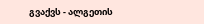გვაქვს - ალგეთის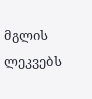მგლის ლეკვებს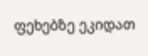ფეხებზე ეკიდათ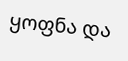ყოფნა და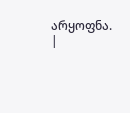არყოფნა. |